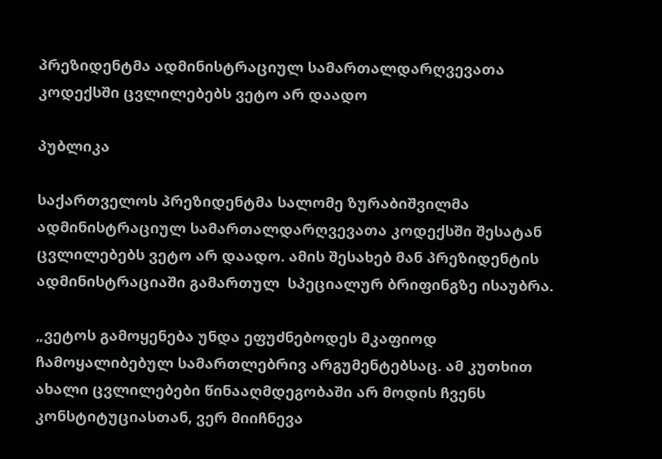პრეზიდენტმა ადმინისტრაციულ სამართალდარღვევათა კოდექსში ცვლილებებს ვეტო არ დაადო

პუბლიკა

საქართველოს პრეზიდენტმა სალომე ზურაბიშვილმა ადმინისტრაციულ სამართალდარღვევათა კოდექსში შესატან ცვლილებებს ვეტო არ დაადო. ამის შესახებ მან პრეზიდენტის ადმინისტრაციაში გამართულ  სპეციალურ ბრიფინგზე ისაუბრა.

„ვეტოს გამოყენება უნდა ეფუძნებოდეს მკაფიოდ ჩამოყალიბებულ სამართლებრივ არგუმენტებსაც. ამ კუთხით ახალი ცვლილებები წინააღმდეგობაში არ მოდის ჩვენს კონსტიტუციასთან, ვერ მიიჩნევა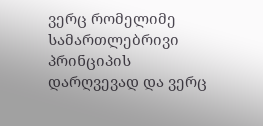ვერც რომელიმე სამართლებრივი პრინციპის დარღვევად და ვერც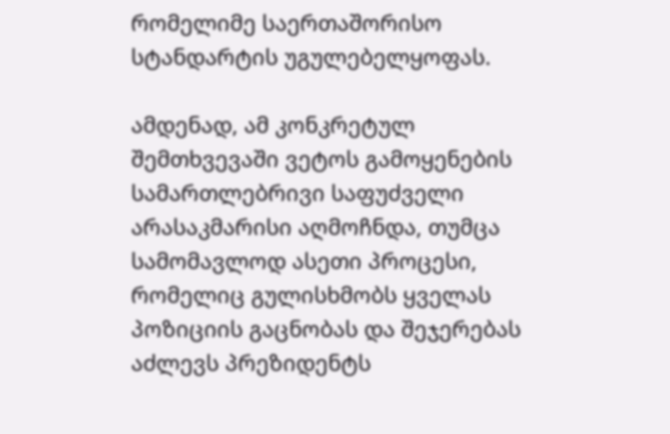რომელიმე საერთაშორისო სტანდარტის უგულებელყოფას.

ამდენად, ამ კონკრეტულ შემთხვევაში ვეტოს გამოყენების სამართლებრივი საფუძველი არასაკმარისი აღმოჩნდა, თუმცა სამომავლოდ ასეთი პროცესი, რომელიც გულისხმობს ყველას პოზიციის გაცნობას და შეჯერებას აძლევს პრეზიდენტს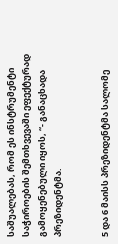საშუალებას, რომ ეს ინსტრუმენტი საჭიროების შემთხვევაში ეფექტურად გამოყენებული იყოს, “- განაცხადა პრეზიდენტმა.


5 და 6 მაისს პრეზიდენტმა სალომე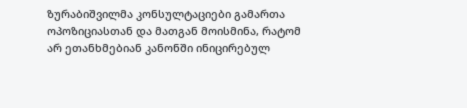ზურაბიშვილმა კონსულტაციები გამართა ოპოზიციასთან და მათგან მოისმინა, რატომ არ ეთანხმებიან კანონში ინიცირებულ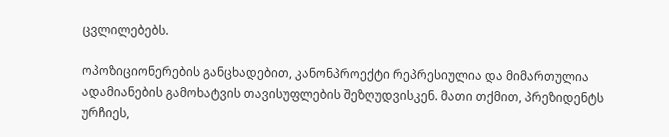ცვლილებებს.

ოპოზიციონერების განცხადებით, კანონპროექტი რეპრესიულია და მიმართულია ადამიანების გამოხატვის თავისუფლების შეზღუდვისკენ. მათი თქმით, პრეზიდენტს ურჩიეს,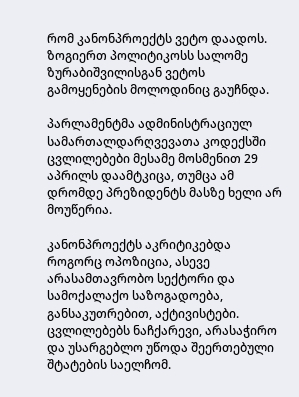რომ კანონპროექტს ვეტო დაადოს. ზოგიერთ პოლიტიკოსს სალომე ზურაბიშვილისგან ვეტოს გამოყენების მოლოდინიც გაუჩნდა.

პარლამენტმა ადმინისტრაციულ სამართალდარღვევათა კოდექსში ცვლილებები მესამე მოსმენით 29 აპრილს დაამტკიცა, თუმცა ამ დრომდე პრეზიდენტს მასზე ხელი არ მოუწერია.

კანონპროექტს აკრიტიკებდა როგორც ოპოზიცია, ასევე არასამთავრობო სექტორი და სამოქალაქო საზოგადოება, განსაკუთრებით, აქტივისტები. ცვლილებებს ნაჩქარევი, არასაჭირო და უსარგებლო უწოდა შეერთებული შტატების საელჩომ.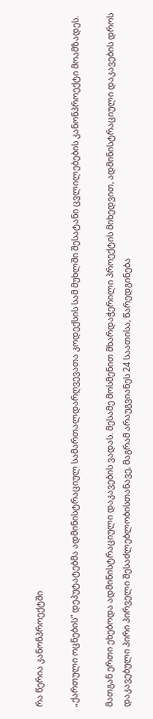რა წერია კანონპროექტში

„ქართული ოცნების“ დეპუტატებმა ადმინისტრაციულ სამართალდარღვევათა კოდექსის სამ მუხლში შესატანი ცვლილებების კანონპროექტი მოამზადეს.

მათგან ერთი ეხებოდა ადმინისტრაციული დაკავების ვადას. მესამე მოსმენით მხარდაჭერილი პროექტის მიხედვით, ადმინისტრაციული დაკავების დროს დაკავებული პირი პირველი შესაძლებლობისთანავე, მაგრამ არაუგვიანეს 24 საათისა, წარედგინება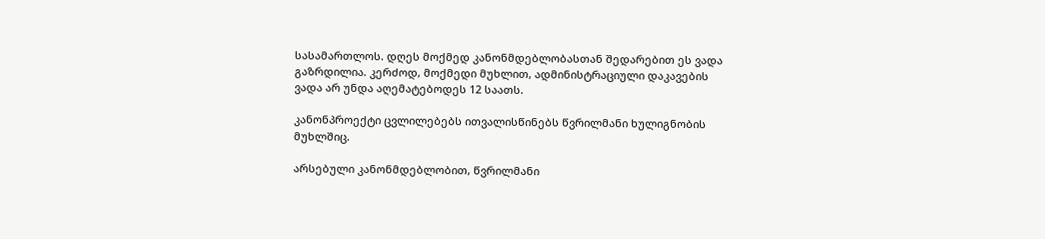სასამართლოს. დღეს მოქმედ კანონმდებლობასთან შედარებით ეს ვადა გაზრდილია. კერძოდ, მოქმედი მუხლით, ადმინისტრაციული დაკავების ვადა არ უნდა აღემატებოდეს 12 საათს.

კანონპროექტი ცვლილებებს ითვალისწინებს წვრილმანი ხულიგნობის მუხლშიც.

არსებული კანონმდებლობით, წვრილმანი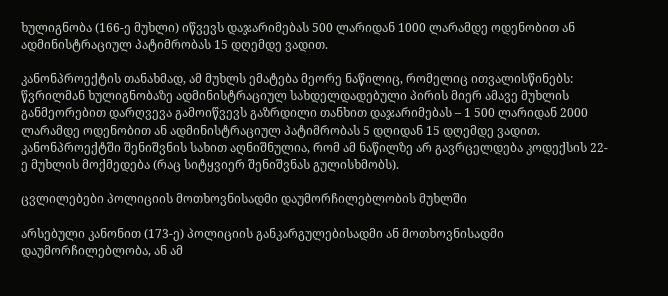ხულიგნობა (166-ე მუხლი) იწვევს დაჯარიმებას 500 ლარიდან 1000 ლარამდე ოდენობით ან ადმინისტრაციულ პატიმრობას 15 დღემდე ვადით.

კანონპროექტის თანახმად, ამ მუხლს ემატება მეორე ნაწილიც, რომელიც ითვალისწინებს: წვრილმან ხულიგნობაზე ადმინისტრაციულ სახდელდადებული პირის მიერ ამავე მუხლის განმეორებით დარღვევა გამოიწვევს გაზრდილი თანხით დაჯარიმებას – 1 500 ლარიდან 2000 ლარამდე ოდენობით ან ადმინისტრაციულ პატიმრობას 5 დღიდან 15 დღემდე ვადით. კანონპროექტში შენიშვნის სახით აღნიშნულია, რომ ამ ნაწილზე არ გავრცელდება კოდექსის 22-ე მუხლის მოქმედება (რაც სიტყვიერ შენიშვნას გულისხმობს).

ცვლილებები პოლიციის მოთხოვნისადმი დაუმორჩილებლობის მუხლში

არსებული კანონით (173-ე) პოლიციის განკარგულებისადმი ან მოთხოვნისადმი დაუმორჩილებლობა, ან ამ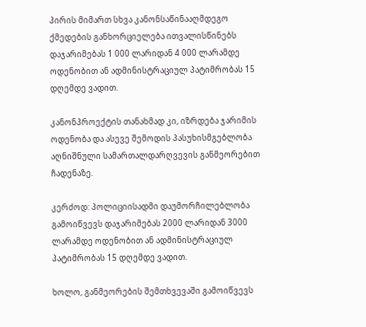პირის მიმართ სხვა კანონსაწინააღმდეგო ქმედების განხორციელება ითვალისწინებს დაჯარიმებას 1 000 ლარიდან 4 000 ლარამდე ოდენობით ან ადმინისტრაციულ პატიმრობას 15 დღემდე ვადით.

კანონპროექტის თანახმად კი, იზრდება ჯარიმის ოდენობა და ასევე შემოდის პასუხისმგებლობა აღნიშნული სამართალდარღვევის განმეორებით ჩადენაზე.

კერძოდ: პოლიციისადმი დაუმორჩილებლობა გამოიწვევს დაჯარიმებას 2000 ლარიდან 3000 ლარამდე ოდენობით ან ადმინისტრაციულ პატიმრობას 15 დღემდე ვადით.

ხოლო, განმეორების შემთხვევაში გამოიწვევს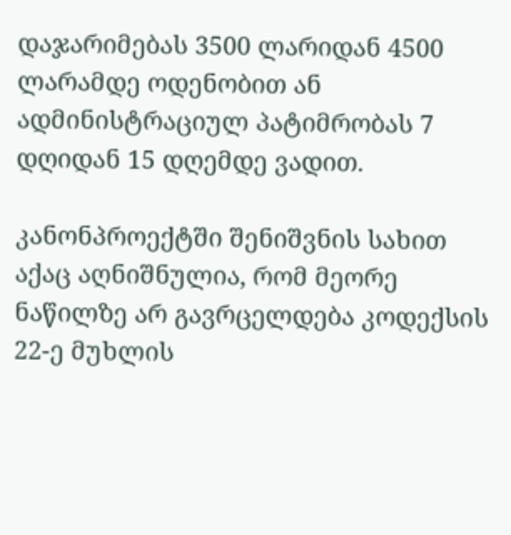დაჯარიმებას 3500 ლარიდან 4500 ლარამდე ოდენობით ან ადმინისტრაციულ პატიმრობას 7 დღიდან 15 დღემდე ვადით.

კანონპროექტში შენიშვნის სახით აქაც აღნიშნულია, რომ მეორე ნაწილზე არ გავრცელდება კოდექსის 22-ე მუხლის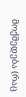მოქმედება (რაც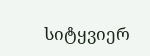სიტყვიერ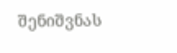შენიშვნას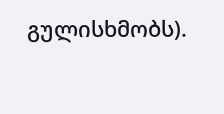გულისხმობს).